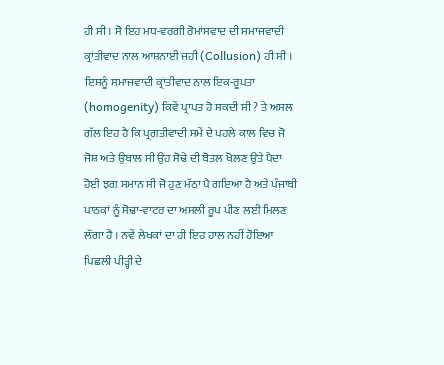ਹੀ ਸੀ । ਸੋ ਇਹ ਮਧ-ਵਰਗੀ ਰੋਮਾਂਸਵਾਦ ਦੀ ਸਮਾਜਵਾਦੀ ਕ੍ਰਾਂਤੀਵਾਦ ਨਾਲ ਆਸ਼ਨਾਈ ਜਹੀ (Collusion) ਹੀ ਸੀ । ਇਸਨੂੰ ਸਮਾਜਵਾਦੀ ਕ੍ਰਾਂਤੀਵਾਦ ਨਾਲ ਇਕ-ਰੂਪਤਾ (homogenity) ਕਿਵੇਂ ਪ੍ਰਾਪਤ ਹੋ ਸਕਦੀ ਸੀ ? ਤੇ ਅਸਲ ਗੱਲ ਇਹ ਹੈ ਕਿ ਪ੍ਰਗਤੀਵਾਦੀ ਸਮੇਂ ਦੇ ਪਹਲੇ ਕਾਲ ਵਿਚ ਜੋ ਜੋਸ਼ ਅਤੇ ਉਬਾਲ ਸੀ ਉਹ ਸੋਢੇ ਦੀ ਬੋਤਲ ਖੋਲਣ ਉਤੇ ਪੈਦਾ ਹੋਈ ਝਗ ਸਮਾਨ ਸੀ ਜੋ ਹੁਣ ਮੱਠਾ ਪੈ ਗਇਆ ਹੈ ਅਤੇ ਪੰਜਾਬੀ ਪਾਠਕਾਂ ਨੂੰ ਸੋਢਾ-ਵਾਟਰ ਦਾ ਅਸਲੀ ਰੂਪ ਪੀਣ ਲਈ ਮਿਲਣ ਲੱਗਾ ਹੈ । ਨਵੇਂ ਲੇਖਕਾਂ ਦਾ ਹੀ ਇਹ ਹਾਲ ਨਹੀਂ ਹੋਇਆ ਪਿਛਲੀ ਪੀੜ੍ਹੀ ਦੇ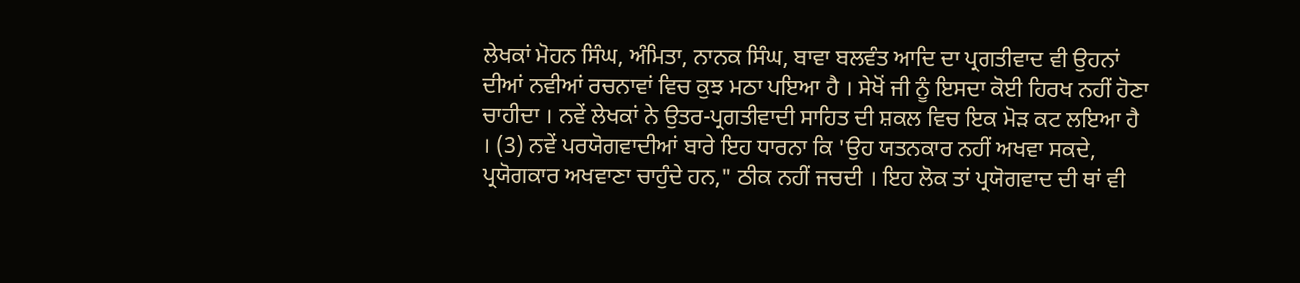ਲੇਖਕਾਂ ਮੋਹਨ ਸਿੰਘ, ਅੰਮਿਤਾ, ਨਾਨਕ ਸਿੰਘ, ਬਾਵਾ ਬਲਵੰਤ ਆਦਿ ਦਾ ਪ੍ਰਗਤੀਵਾਦ ਵੀ ਉਹਨਾਂ ਦੀਆਂ ਨਵੀਆਂ ਰਚਨਾਵਾਂ ਵਿਚ ਕੁਝ ਮਠਾ ਪਇਆ ਹੈ । ਸੇਖੋਂ ਜੀ ਨੂੰ ਇਸਦਾ ਕੋਈ ਹਿਰਖ ਨਹੀਂ ਹੋਣਾ ਚਾਹੀਦਾ । ਨਵੇਂ ਲੇਖਕਾਂ ਨੇ ਉਤਰ-ਪ੍ਰਗਤੀਵਾਦੀ ਸਾਹਿਤ ਦੀ ਸ਼ਕਲ ਵਿਚ ਇਕ ਮੋੜ ਕਟ ਲਇਆ ਹੈ । (3) ਨਵੇਂ ਪਰਯੋਗਵਾਦੀਆਂ ਬਾਰੇ ਇਹ ਧਾਰਨਾ ਕਿ 'ਉਹ ਯਤਨਕਾਰ ਨਹੀਂ ਅਖਵਾ ਸਕਦੇ, ਪ੍ਰਯੋਗਕਾਰ ਅਖਵਾਣਾ ਚਾਹੁੰਦੇ ਹਨ," ਠੀਕ ਨਹੀਂ ਜਚਦੀ । ਇਹ ਲੋਕ ਤਾਂ ਪ੍ਰਯੋਗਵਾਦ ਦੀ ਥਾਂ ਵੀ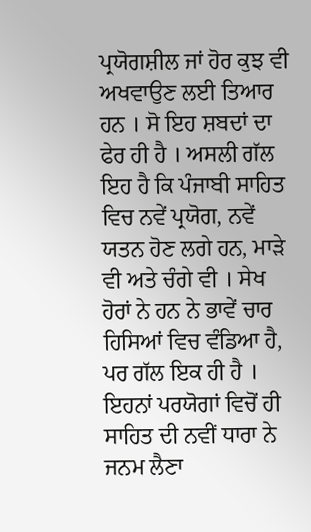ਪ੍ਰਯੋਗਸ਼ੀਲ ਜਾਂ ਹੋਰ ਕੁਝ ਵੀ ਅਖਵਾਉਣ ਲਈ ਤਿਆਰ ਹਨ । ਸੋ ਇਹ ਸ਼ਬਦਾਂ ਦਾ ਫੇਰ ਹੀ ਹੈ । ਅਸਲੀ ਗੱਲ ਇਹ ਹੈ ਕਿ ਪੰਜਾਬੀ ਸਾਹਿਤ ਵਿਚ ਨਵੇਂ ਪ੍ਰਯੋਗ, ਨਵੇਂ ਯਤਨ ਹੋਣ ਲਗੇ ਹਨ, ਮਾੜੇ ਵੀ ਅਤੇ ਚੰਗੇ ਵੀ । ਸੇਖ ਹੋਰਾਂ ਨੇ ਹਨ ਨੇ ਭਾਵੇਂ ਚਾਰ ਹਿਸਿਆਂ ਵਿਚ ਵੰਡਿਆ ਹੈ, ਪਰ ਗੱਲ ਇਕ ਹੀ ਹੈ । ਇਹਨਾਂ ਪਰਯੋਗਾਂ ਵਿਚੋਂ ਹੀ ਸਾਹਿਤ ਦੀ ਨਵੀਂ ਧਾਰਾ ਨੇ ਜਨਮ ਲੈਣਾ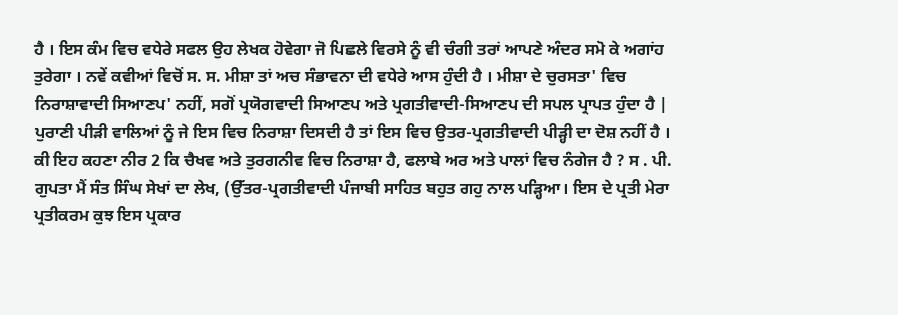ਹੈ । ਇਸ ਕੰਮ ਵਿਚ ਵਧੇਰੇ ਸਫਲ ਉਹ ਲੇਖਕ ਹੋਵੇਗਾ ਜੋ ਪਿਛਲੇ ਵਿਰਸੇ ਨੂੰ ਵੀ ਚੰਗੀ ਤਰਾਂ ਆਪਣੇ ਅੰਦਰ ਸਮੋ ਕੇ ਅਗਾਂਹ ਤੁਰੇਗਾ । ਨਵੇਂ ਕਵੀਆਂ ਵਿਚੋਂ ਸ. ਸ. ਮੀਸ਼ਾ ਤਾਂ ਅਚ ਸੰਭਾਵਨਾ ਦੀ ਵਧੇਰੇ ਆਸ ਹੁੰਦੀ ਹੈ । ਮੀਸ਼ਾ ਦੇ ਚੁਰਸਤਾ' ਵਿਚ ਨਿਰਾਸ਼ਾਵਾਦੀ ਸਿਆਣਪ' ਨਹੀਂ, ਸਗੋਂ ਪ੍ਰਯੋਗਵਾਦੀ ਸਿਆਣਪ ਅਤੇ ਪ੍ਰਗਤੀਵਾਦੀ-ਸਿਆਣਪ ਦੀ ਸਪਲ ਪ੍ਰਾਪਤ ਹੁੰਦਾ ਹੈ | ਪੁਰਾਣੀ ਪੀੜੀ ਵਾਲਿਆਂ ਨੂੰ ਜੇ ਇਸ ਵਿਚ ਨਿਰਾਸ਼ਾ ਦਿਸਦੀ ਹੈ ਤਾਂ ਇਸ ਵਿਚ ਉਤਰ-ਪ੍ਰਗਤੀਵਾਦੀ ਪੀੜ੍ਹੀ ਦਾ ਦੋਸ਼ ਨਹੀਂ ਹੈ । ਕੀ ਇਹ ਕਹਣਾ ਨੀਰ 2 ਕਿ ਚੈਖਵ ਅਤੇ ਤੁਰਗਨੀਵ ਵਿਚ ਨਿਰਾਸ਼ਾ ਹੈ, ਫਲਾਬੇ ਅਰ ਅਤੇ ਪਾਲਾਂ ਵਿਚ ਨੰਗੇਜ ਹੈ ? ਸ . ਪੀ. ਗੁਪਤਾ ਮੈਂ ਸੰਤ ਸਿੰਘ ਸੇਖਾਂ ਦਾ ਲੇਖ, (ਉੱਤਰ-ਪ੍ਰਗਤੀਵਾਦੀ ਪੰਜਾਬੀ ਸਾਹਿਤ ਬਹੁਤ ਗਹੁ ਨਾਲ ਪੜ੍ਹਿਆ। ਇਸ ਦੇ ਪ੍ਰਤੀ ਮੇਰਾ ਪ੍ਰਤੀਕਰਮ ਕੁਝ ਇਸ ਪ੍ਰਕਾਰ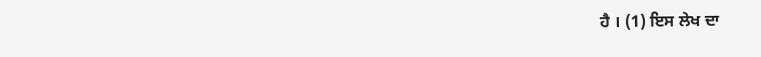ਹੈ । (1) ਇਸ ਲੇਖ ਦਾ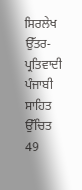ਸਿਰਲੇਖ ਉੱਤਰ-ਪ੍ਰਤਿਵਾਦੀ ਪੰਜਾਬੀ ਸਾਹਿਤ ਉੱਚਿਤ 49